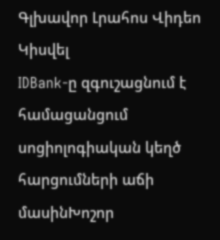Գլխավոր Լրահոս Վիդեո Կիսվել
IDBank-ը զգուշացնում է համացանցում սոցիոլոգիական կեղծ հարցումների աճի մասինԽոշոր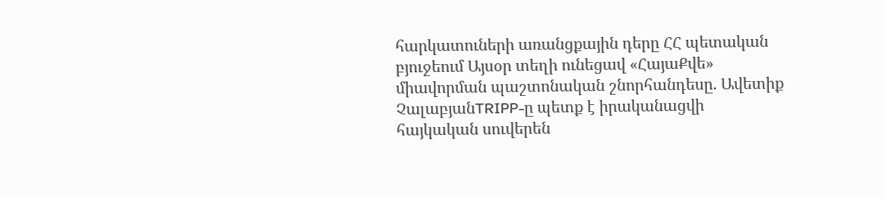հարկատուների առանցքային դերը ՀՀ պետական բյուջեում Այսօր տեղի ունեցավ «ՀայաՔվե» միավորման պաշտոնական շնորհանդեսը. Ավետիք ՉալաբյանTRIPP-ը պետք է իրականացվի հայկական սուվերեն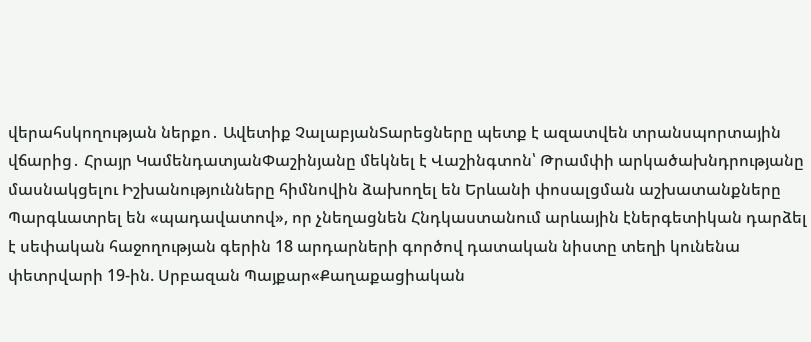վերահսկողության ներքո․ Ավետիք ՉալաբյանՏարեցները պետք է ազատվեն տրանսպորտային վճարից․ Հրայր ԿամենդատյանՓաշինյանը մեկնել է Վաշինգտոն՝ Թրամփի արկածախնդրությանը մասնակցելու Իշխանությունները հիմնովին ձախողել են Երևանի փոսալցման աշխատանքները Պարգևատրել են «պադավատով», որ չնեղացնեն Հնդկաստանում արևային էներգետիկան դարձել է սեփական հաջողության գերին 18 արդարների գործով դատական նիստը տեղի կունենա փետրվարի 19-ին. Սրբազան Պայքար«Քաղաքացիական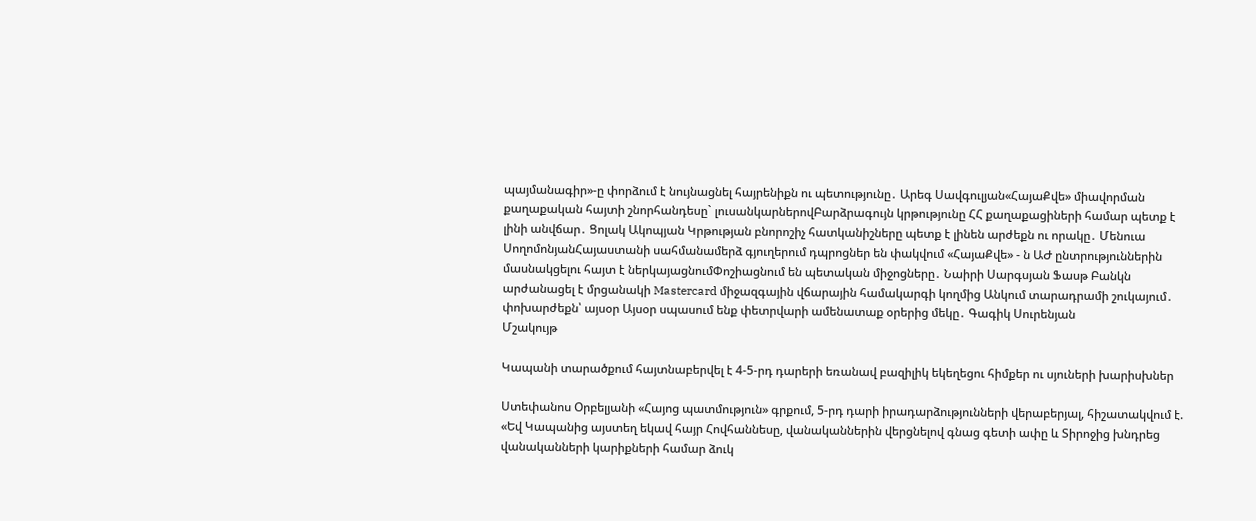պայմանագիր»-ը փորձում է նույնացնել հայրենիքն ու պետությունը․ Արեգ Սավգուլյան«ՀայաՔվե» միավորման քաղաքական հայտի շնորհանդեսը` լուսանկարներովԲարձրագույն կրթությունը ՀՀ քաղաքացիների համար պետք է լինի անվճար․ Ցոլակ Ակոպյան Կրթության բնորոշիչ հատկանիշները պետք է լինեն արժեքն ու որակը․ Մենուա ՍողոմոնյանՀայաստանի սահմանամերձ գյուղերում դպրոցներ են փակվում «ՀայաՔվե» - ն ԱԺ ընտրություններին մասնակցելու հայտ է ներկայացնումՓոշիացնում են պետական միջոցները․ Նաիրի Սարգսյան Ֆասթ Բանկն արժանացել է մրցանակի Mastercard միջազգային վճարային համակարգի կողմից Անկում տարադրամի շուկայում․ փոխարժեքն՝ այսօր Այսօր սպասում ենք փետրվարի ամենատաք օրերից մեկը․ Գագիկ Սուրենյան
Մշակույթ

Կապանի տարածքում հայտնաբերվել է 4-5-րդ դարերի եռանավ բազիլիկ եկեղեցու հիմքեր ու սյուների խարիսխներ

Ստեփանոս Օրբելյանի «Հայոց պատմություն» գրքում, 5-րդ դարի իրադարձությունների վերաբերյալ, հիշատակվում է. «Եվ Կապանից այստեղ եկավ հայր Հովհաննեսը, վանականներին վերցնելով գնաց գետի ափը և Տիրոջից խնդրեց վանականների կարիքների համար ձուկ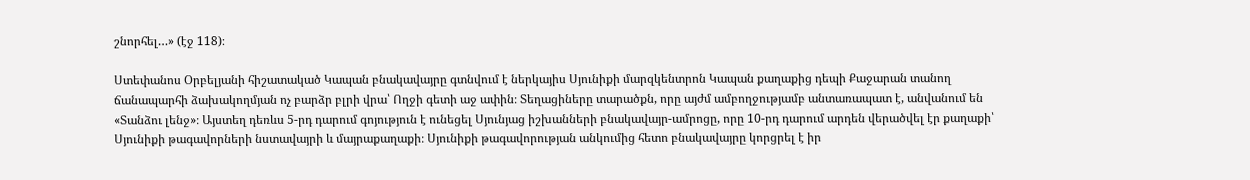շնորհել…» (էջ 118)։

Ստեփանոս Օրբելյանի հիշատակած Կապան բնակավայրը գտնվում է ներկայիս Սյունիքի մարզկենտրոն Կապան քաղաքից դեպի Քաջարան տանող ճանապարհի ձախակողմյան ոչ բարձր բլրի վրա՝ Ողջի գետի աջ ափին։ Տեղացիները տարածքն, որը այժմ ամբողջությամբ անտառապատ է, անվանում են «Տանձու լենջ»։ Այստեղ դեռևս 5-րդ դարում գոյություն է ունեցել Սյունյաց իշխանների բնակավայր-ամրոցը, որը 10-րդ դարում արդեն վերածվել էր քաղաքի՝ Սյունիքի թագավորների նստավայրի և մայրաքաղաքի։ Սյունիքի թագավորության անկումից հետո բնակավայրը կորցրել է իր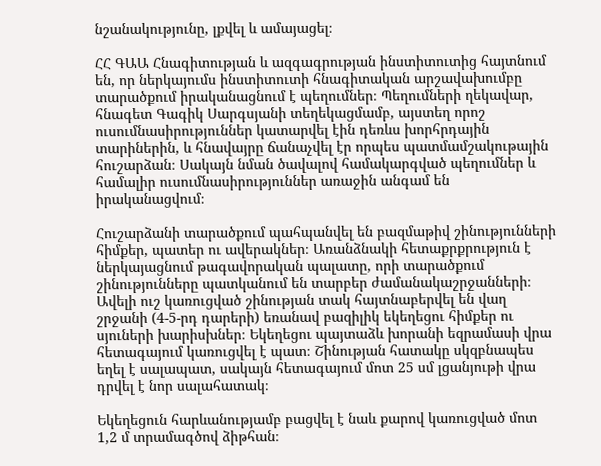նշանակությունը, լքվել և ամայացել։

ՀՀ ԳԱԱ Հնագիտության և ազգագրության ինստիտուտից հայտնում են, որ ներկայումս ինստիտուտի հնագիտական արշավախումբը տարածքում իրականացնում է պեղումներ։ Պեղումների ղեկավար, հնագետ Գագիկ Սարգսյանի տեղեկացմամբ, այստեղ որոշ ուսումնասիրություններ կատարվել էին դեռևս խորհրդային տարիներին, և հնավայրը ճանաչվել էր որպես պատմամշակութային հուշարձան։ Սակայն նման ծավալով համակարգված պեղումներ և համալիր ուսումնասիրություններ առաջին անգամ են իրականացվում։

Հուշարձանի տարածքում պահպանվել են բազմաթիվ շինությունների հիմքեր, պատեր ու ավերակներ։ Առանձնակի հետաքրքրություն է ներկայացնում թագավորական պալատը, որի տարածքում շինությունները պատկանում են տարբեր ժամանակաշրջանների։ Ավելի ուշ կառուցված շինության տակ հայտնաբերվել են վաղ շրջանի (4-5-րդ դարերի) եռանավ բազիլիկ եկեղեցու հիմքեր ու սյուների խարիսխներ։ Եկեղեցու պայտաձև խորանի եզրամասի վրա հետագայում կառուցվել է պատ։ Շինության հատակը սկզբնապես եղել է սալապատ, սակայն հետագայում մոտ 25 սմ լցանյութի վրա դրվել է նոր սալահատակ։

Եկեղեցուն հարևանությամբ բացվել է նաև քարով կառուցված մոտ 1,2 մ տրամագծով ձիթհան։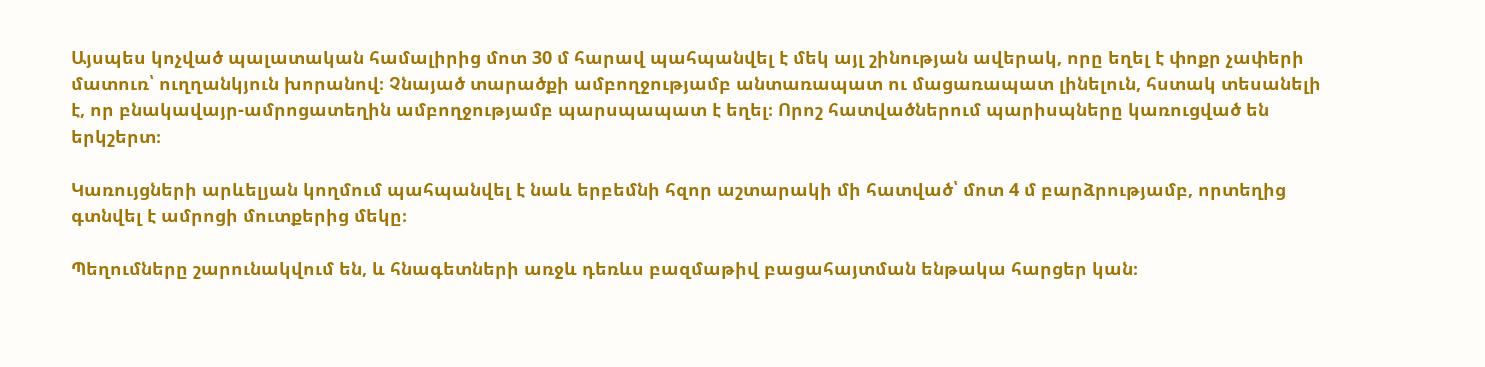Այսպես կոչված պալատական համալիրից մոտ 30 մ հարավ պահպանվել է մեկ այլ շինության ավերակ, որը եղել է փոքր չափերի մատուռ՝ ուղղանկյուն խորանով։ Չնայած տարածքի ամբողջությամբ անտառապատ ու մացառապատ լինելուն, հստակ տեսանելի է, որ բնակավայր-ամրոցատեղին ամբողջությամբ պարսպապատ է եղել։ Որոշ հատվածներում պարիսպները կառուցված են երկշերտ։

Կառույցների արևելյան կողմում պահպանվել է նաև երբեմնի հզոր աշտարակի մի հատված՝ մոտ 4 մ բարձրությամբ, որտեղից գտնվել է ամրոցի մուտքերից մեկը։

Պեղումները շարունակվում են, և հնագետների առջև դեռևս բազմաթիվ բացահայտման ենթակա հարցեր կան։